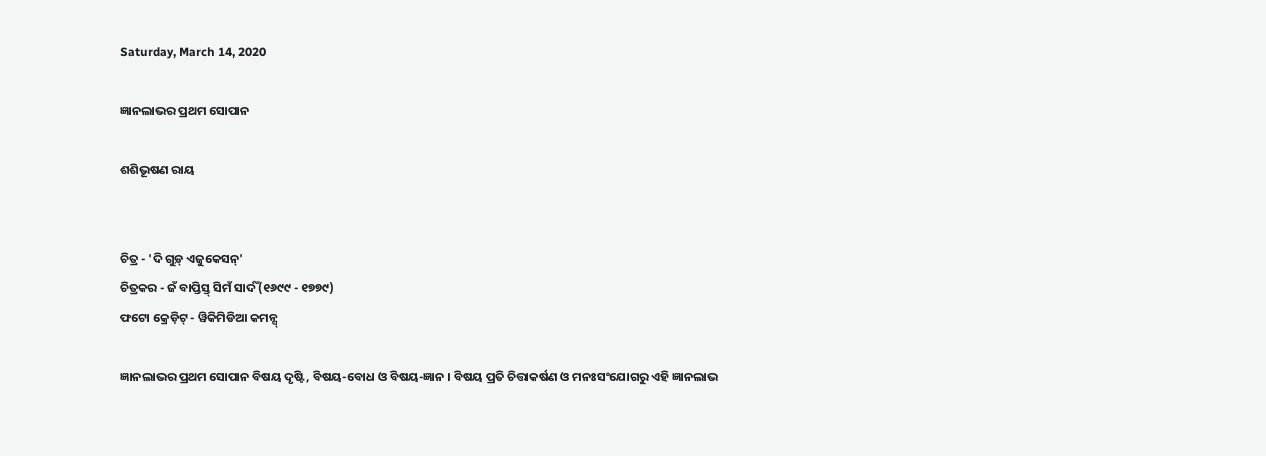Saturday, March 14, 2020

ଜ୍ଞାନଲାଭର ପ୍ରଥମ ସୋପାନ

ଶଶିଭୂଷଣ ରାୟ


ଚିତ୍ର - 'ଦି ଗୁଡ଼୍ ଏଜୁକେସନ୍'
ଚିତ୍ରକର - ଜଁ ବାପ୍ତିସ୍ତ୍ ସିମଁ ସାର୍ଦଁ (୧୬୯୯ - ୧୭୭୯)
ଫଟୋ କ୍ରେଡ଼ିଟ୍ - ୱିକିମିଡିଆ କମନ୍ସ୍

ଜ୍ଞାନଲାଭର ପ୍ରଥମ ସୋପାନ ବିଷୟ ଦୃଷ୍ଟି, ବିଷୟ-ବୋଧ ଓ ବିଷୟ-ଜ୍ଞାନ । ବିଷୟ ପ୍ରତି ଚିତ୍ତାକର୍ଷଣ ଓ ମନଃସଂଯୋଗରୁ ଏହି ଜ୍ଞାନଲାଭ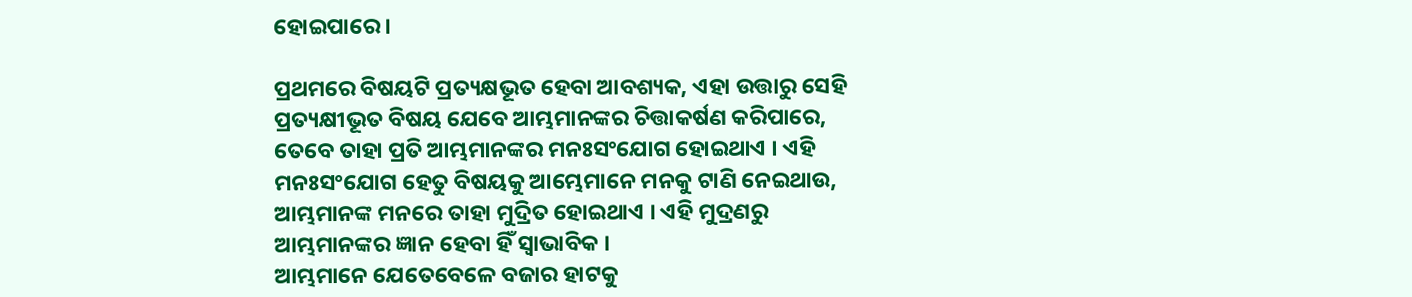ହୋଇପାରେ ।

ପ୍ରଥମରେ ବିଷୟଟି ପ୍ରତ୍ୟକ୍ଷଭୂତ ହେବା ଆବଶ୍ୟକ, ଏହା ଉତ୍ତାରୁ ସେହି ପ୍ରତ୍ୟକ୍ଷୀଭୂତ ବିଷୟ ଯେବେ ଆମ୍ଭମାନଙ୍କର ଚିତ୍ତାକର୍ଷଣ କରିପାରେ, ତେବେ ତାହା ପ୍ରତି ଆମ୍ଭମାନଙ୍କର ମନଃସଂଯୋଗ ହୋଇଥାଏ । ଏହି ମନଃସଂଯୋଗ ହେତୁ ବିଷୟକୁ ଆମ୍ଭେମାନେ ମନକୁ ଟାଣି ନେଇଥାଉ, ଆମ୍ଭମାନଙ୍କ ମନରେ ତାହା ମୁଦ୍ରିତ ହୋଇଥାଏ । ଏହି ମୁଦ୍ରଣରୁ ଆମ୍ଭମାନଙ୍କର ଜ୍ଞାନ ହେବା ହିଁ ସ୍ୱାଭାବିକ ।
ଆମ୍ଭମାନେ ଯେତେବେଳେ ବଜାର ହାଟକୁ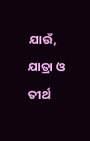ଯାଉଁ, ଯାତ୍ରା ଓ ତୀର୍ଥ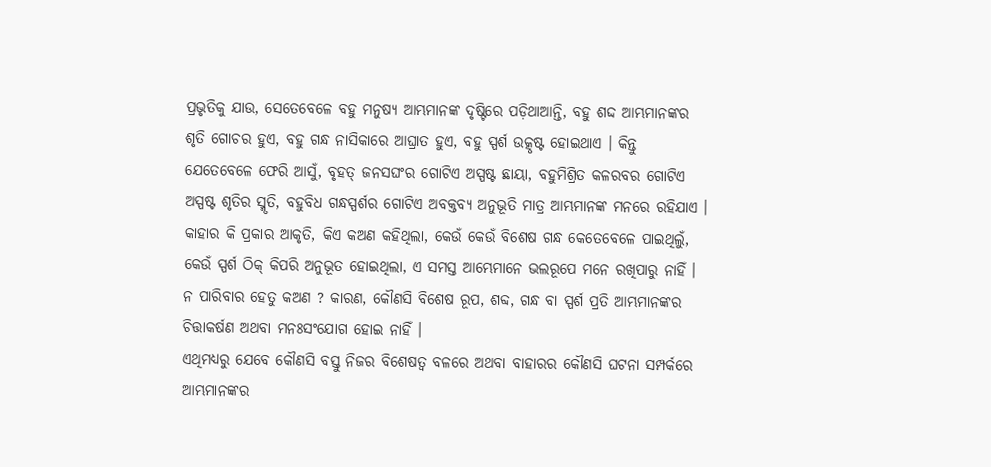ପ୍ରଭୃତିକୁ ଯାଉ, ସେତେବେଳେ ବହୁ ମନୁଷ୍ୟ ଆମ୍ଭମାନଙ୍କ ଦୃଷ୍ଟିରେ ପଡ଼ିଥାଆନ୍ତି, ବହୁ ଶଦ୍ଦ ଆମ୍ଭମାନଙ୍କର ଶୃତି ଗୋଚର ହୁଏ, ବହୁ ଗନ୍ଧ ନାସିକାରେ ଆଘ୍ରାତ ହୁଏ, ବହୁ ସ୍ପର୍ଶ ଉତ୍କୃଷ୍ଟ ହୋଇଥାଏ । କିନ୍ତୁ ଯେତେବେଳେ ଫେରି ଆସୁଁ, ବୃହତ୍ ଜନସଘଂର ଗୋଟିଏ ଅସ୍ପଷ୍ଟ ଛାୟା, ବହୁମିଶ୍ରିତ କଳରବର ଗୋଟିଏ ଅସ୍ପଷ୍ଟ ଶୃତିର ସ୍ମୃତି, ବହୁବିଧ ଗନ୍ଧସ୍ପର୍ଶର ଗୋଟିଏ ଅବକ୍ତବ୍ୟ ଅନୁଭୂତି ମାତ୍ର ଆମ୍ଭମାନଙ୍କ ମନରେ ରହିଯାଏ ।
କାହାର କି ପ୍ରକାର ଆକୃତି, କିଏ କଅଣ କହିଥିଲା, କେଉଁ କେଉଁ ବିଶେଷ ଗନ୍ଧ କେତେବେଳେ ପାଇଥିଲୁଁ, କେଉଁ ସ୍ପର୍ଶ ଠିକ୍ କିପରି ଅନୁଭୂତ ହୋଇଥିଲା, ଏ ସମସ୍ତ ଆମ୍ଭେମାନେ ଭଲରୂପେ ମନେ ରଖିପାରୁ ନାହିଁ । ନ ପାରିବାର ହେତୁ କଅଣ ? କାରଣ, କୌଣସି ବିଶେଷ ରୂପ, ଶବ୍ଦ, ଗନ୍ଧ ବା ସ୍ପର୍ଶ ପ୍ରତି ଆମ୍ଭମାନଙ୍କର ଚିତ୍ତାକର୍ଷଣ ଅଥବା ମନଃସଂଯୋଗ ହୋଇ ନାହିଁ ।
ଏଥିମଧ୍ୟରୁ ଯେବେ କୌଣସି ବସ୍ତୁ ନିଜର ବିଶେଷତ୍ୱ ବଳରେ ଅଥବା ବାହାରର କୌଣସି ଘଟନା ସମ୍ପର୍କରେ ଆମ୍ଭମାନଙ୍କର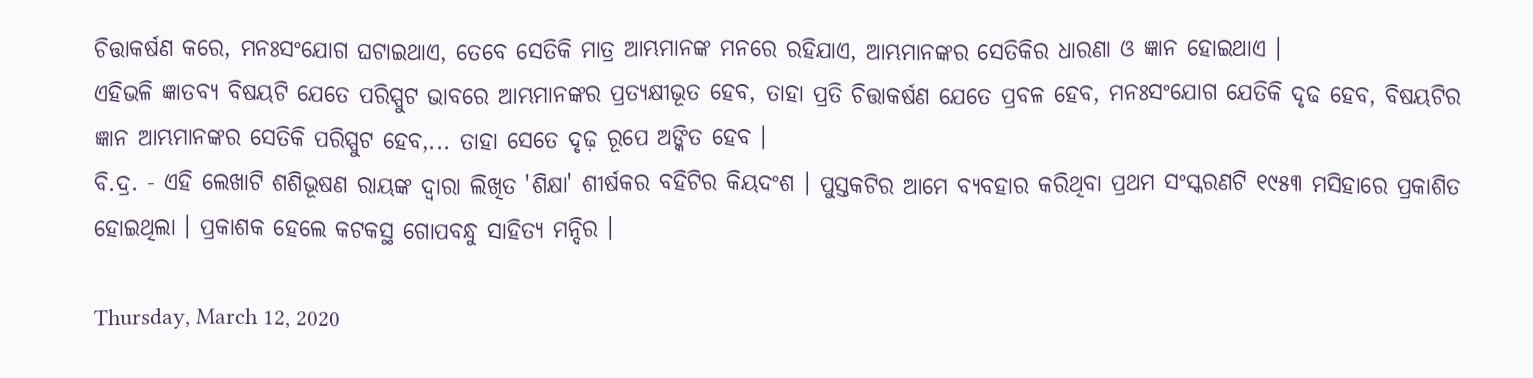ଚିତ୍ତାକର୍ଷଣ କରେ, ମନଃସଂଯୋଗ ଘଟାଇଥାଏ, ତେବେ ସେତିକି ମାତ୍ର ଆମ୍ଭମାନଙ୍କ ମନରେ ରହିଯାଏ, ଆମ୍ଭମାନଙ୍କର ସେତିକିର ଧାରଣା ଓ ଜ୍ଞାନ ହୋଇଥାଏ ।
ଏହିଭଳି ଜ୍ଞାତବ୍ୟ ବିଷୟଟି ଯେତେ ପରିସ୍ପୁଟ ଭାବରେ ଆମ୍ଭମାନଙ୍କର ପ୍ରତ୍ୟକ୍ଷୀଭୂତ ହେବ, ତାହା ପ୍ରତି ଚିତ୍ତାକର୍ଷଣ ଯେତେ ପ୍ରବଳ ହେବ, ମନଃସଂଯୋଗ ଯେତିକି ଦୃଢ ହେବ, ବିଷୟଟିର ଜ୍ଞାନ ଆମ୍ଭମାନଙ୍କର ସେତିକି ପରିସ୍ପୁଟ ହେବ,... ତାହା ସେତେ ଦୃଢ଼ ରୂପେ ଅଙ୍କିତ ହେବ ।
ବି.ଦ୍ର. - ଏହି ଲେଖାଟି ଶଶିଭୂଷଣ ରାୟଙ୍କ ଦ୍ୱାରା ଲିଖିତ 'ଶିକ୍ଷା' ଶୀର୍ଷକର ବହିଟିର କିୟଦଂଶ । ପୁସ୍ତକଟିର ଆମେ ବ୍ୟବହାର କରିଥିବା ପ୍ରଥମ ସଂସ୍କରଣଟି ୧୯୫୩ ମସିହାରେ ପ୍ରକାଶିତ ହୋଇଥିଲା । ପ୍ରକାଶକ ହେଲେ କଟକସ୍ଥ ଗୋପବନ୍ଧୁ ସାହିତ୍ୟ ମନ୍ଦିର ।

Thursday, March 12, 2020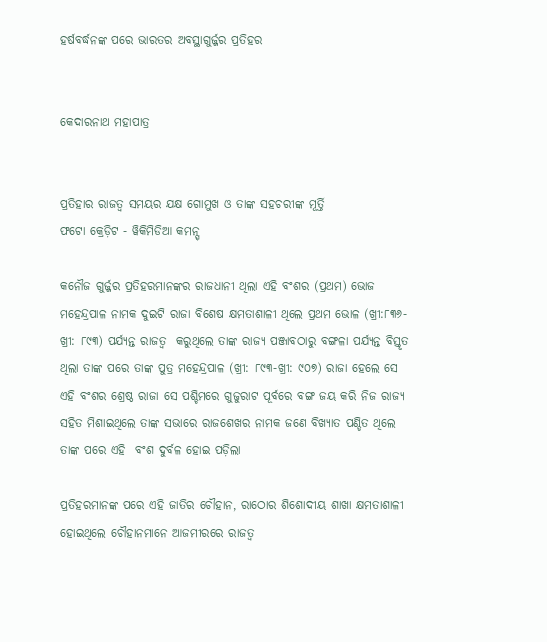ହର୍ଷବର୍ଦ୍ଧନଙ୍କ ପରେ ଭାରତର ଅବସ୍ଥାଗୁର୍ଜ୍ଜର ପ୍ରତିହର


କେଦାରନାଥ ମହାପାତ୍ର


ପ୍ରତିହାର ରାଜତ୍ୱ ସମୟର ଯକ୍ଷ ଗୋମୁଖ ଓ ତାଙ୍କ ସହଚରୀଙ୍କ ମୂର୍ତ୍ତି
ଫଟୋ କ୍ରେଡ଼ିଟ - ୱିକିମିଡିଆ କମନ୍ସ୍

କନୌଜ ଗୁର୍ଜ୍ଜର ପ୍ରତିହରମାନଙ୍କର ରାଜଧାନୀ ଥିଲା ଏହି ବଂଶର (ପ୍ରଥମ) ଭୋଜ ମହେନ୍ଦ୍ରପାଳ ନାମକ ଦୁଇଟି ରାଜା ବିଶେଷ କ୍ଷମତାଶାଳୀ ଥିଲେ ପ୍ରଥମ ଭୋଳ (ଖ୍ରୀ:୮୩୬-ଖ୍ରୀ: ୮୯୩) ପର୍ଯ୍ୟନ୍ତ ରାଜତ୍ୱ  କରୁଥିଲେ ତାଙ୍କ ରାଜ୍ୟ ପଞ୍ଜାବଠାରୁ ବଙ୍ଗଳା ପର୍ଯ୍ୟନ୍ତ ବିସ୍ତୃତ ଥିଲା ତାଙ୍କ ପରେ ତାଙ୍କ ପୁତ୍ର ମହେନ୍ଦ୍ରପାଳ (ଖ୍ରୀ: ୮୯୩-ଖ୍ରୀ: ୯୦୭) ରାଜା ହେଲେ ସେ ଏହି ବଂଶର ଶ୍ରେଷ୍ଠ ରାଜା ସେ ପଶ୍ଚିମରେ ଗୁଜୁରାଟ ପୂର୍ବରେ ବଙ୍ଗ ଜୟ କରି ନିଜ ରାଜ୍ୟ ସହିତ ମିଶାଇଥିଲେ ତାଙ୍କ ସଭାରେ ରାଜଶେଖର ନାମକ ଜଣେ ବିଖ୍ୟାତ ପଣ୍ଡିତ ଥିଲେ ତାଙ୍କ ପରେ ଏହି  ବଂଶ ଦୁର୍ବଳ ହୋଇ ପଡ଼ିଲା

ପ୍ରତିହରମାନଙ୍କ ପରେ ଏହି ଜାତିର ଚୌହାନ, ରାଠୋର ଶିଶୋଦୀୟ ଶାଖା କ୍ଷମତାଶାଳୀ ହୋଇଥିଲେ ଚୌହାନମାନେ ଆଜମୀରରେ ରାଜତ୍ୱ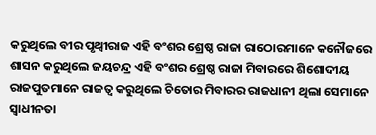କରୁଥିଲେ ବୀର ପୃଥ୍ୱୀରାଜ ଏହି ବଂଶର ଶ୍ରେଷ୍ଠ ରାଜା ରାଠୋରମାନେ କନୌଜରେ ଶାସନ କରୁଥିଲେ ଜୟଚନ୍ଦ୍ର ଏହି ବଂଶର ଶ୍ରେଷ୍ଠ ରାଜା ମିବାରରେ ଶିଶୋଦୀୟ ରାଜପୁତମାନେ ରାଜତ୍ୱ କରୁଥିଲେ ଚିତୋର ମିବାରର ରାଜଧାନୀ ଥିଲା ସେମାନେ ସ୍ୱାଧୀନତା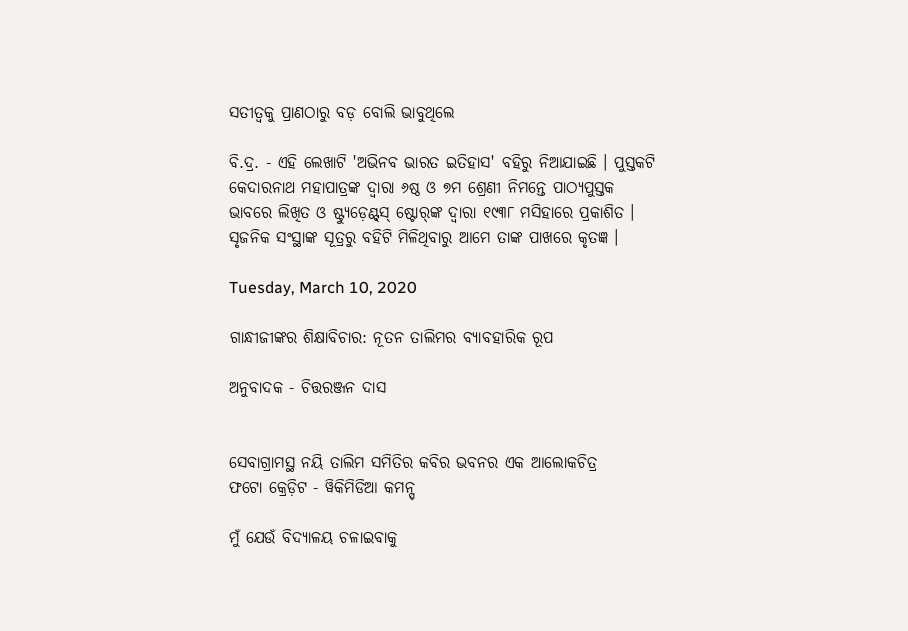ସତୀତ୍ୱକୁ ପ୍ରାଣଠାରୁ ବଡ଼ ବୋଲି ଭାବୁଥିଲେ

ବି.ଦ୍ର. - ଏହି ଲେଖାଟି 'ଅଭିନବ ଭାରତ ଇତିହାସ' ବହିରୁ ନିଆଯାଇଛି । ପୁସ୍ତକଟି କେଦାରନାଥ ମହାପାତ୍ରଙ୍କ ଦ୍ୱାରା ୬ଷ୍ଠ ଓ ୭ମ ଶ୍ରେଣୀ ନିମନ୍ତେ ପାଠ୍ୟପୁସ୍ତକ ଭାବରେ ଲିଖିତ ଓ ଷ୍ଟ୍ୟୁଡ଼େଣ୍ଟ୍‌ସ୍ ଷ୍ଟୋର୍‌ଙ୍କ ଦ୍ୱାରା ୧୯୩୮ ମସିହାରେ ପ୍ରକାଶିତ । ସୃଜନିକ ସଂସ୍ଥାଙ୍କ ସୂତ୍ରରୁ ବହିଟି ମିଳିଥିବାରୁ ଆମେ ତାଙ୍କ ପାଖରେ କୃତଜ୍ଞ ।

Tuesday, March 10, 2020

ଗାନ୍ଧୀଜୀଙ୍କର ଶିକ୍ଷାବିଚାର: ନୂତନ ତାଲିମର ବ୍ୟାବହାରିକ ରୂପ

ଅନୁବାଦକ - ଚିତ୍ତରଞ୍ଜନ ଦାସ


ସେବାଗ୍ରାମସ୍ଥ ନୟି ତାଲିମ ସମିତିର କବିର ଭବନର ଏକ ଆଲୋକଚିତ୍ର
ଫଟୋ କ୍ରେଡ଼ିଟ - ୱିକିମିଡିଆ କମନ୍ସ୍

ମୁଁ ଯେଉଁ ବିଦ୍ୟାଳୟ ଚଳାଇବାକୁ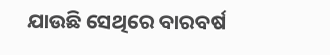ଯାଉଛି ସେଥିରେ ବାରବର୍ଷ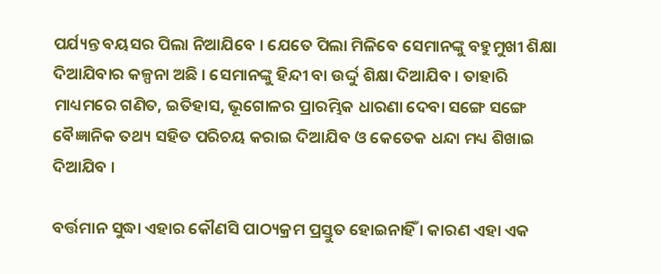ପର୍ଯ୍ୟନ୍ତ ବୟସର ପିଲା ନିଆଯିବେ । ଯେତେ ପିଲା ମିଳିବେ ସେମାନଙ୍କୁ ବହୁମୁଖୀ ଶିକ୍ଷା ଦିଆଯିବାର କଳ୍ପନା ଅଛି । ସେମାନଙ୍କୁ ହିନ୍ଦୀ ବା ଉର୍ଦ୍ଦୁ ଶିକ୍ଷା ଦିଆଯିବ । ତାହାରି ମାଧ୍ୟମରେ ଗଣିତ, ଇତିହାସ, ଭୂଗୋଳର ପ୍ରାରମ୍ଭିକ ଧାରଣା ଦେବା ସଙ୍ଗେ ସଙ୍ଗେ ବୈଜ୍ଞାନିକ ତଥ୍ୟ ସହିତ ପରିଚୟ କରାଇ ଦିଆଯିବ ଓ କେତେକ ଧନ୍ଦା ମଧ୍ୟ ଶିଖାଇ ଦିଆଯିବ ।

ବର୍ତ୍ତମାନ ସୁଦ୍ଧା ଏହାର କୌଣସି ପାଠ୍ୟକ୍ରମ ପ୍ରସ୍ତୁତ ହୋଇନାହିଁ । କାରଣ ଏହା ଏକ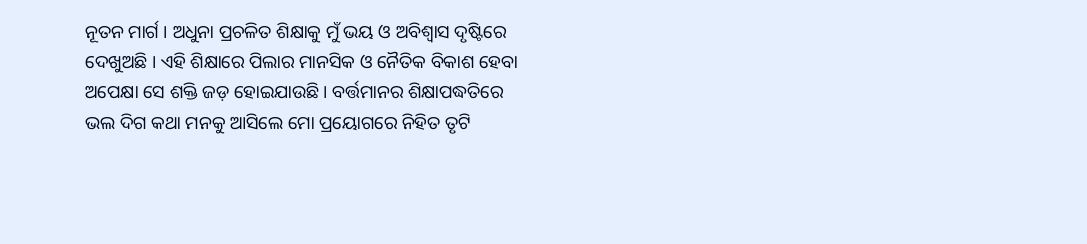ନୂତନ ମାର୍ଗ । ଅଧୁନା ପ୍ରଚଳିତ ଶିକ୍ଷାକୁ ମୁଁ ଭୟ ଓ ଅବିଶ୍ୱାସ ଦୃଷ୍ଟିରେ ଦେଖୁଅଛି । ଏହି ଶିକ୍ଷାରେ ପିଲାର ମାନସିକ ଓ ନୈତିକ ବିକାଶ ହେବା ଅପେକ୍ଷା ସେ ଶକ୍ତି ଜଡ଼ ହୋଇଯାଉଛି । ବର୍ତ୍ତମାନର ଶିକ୍ଷାପଦ୍ଧତିରେ ଭଲ ଦିଗ କଥା ମନକୁ ଆସିଲେ ମୋ ପ୍ରୟୋଗରେ ନିହିତ ତୃଟି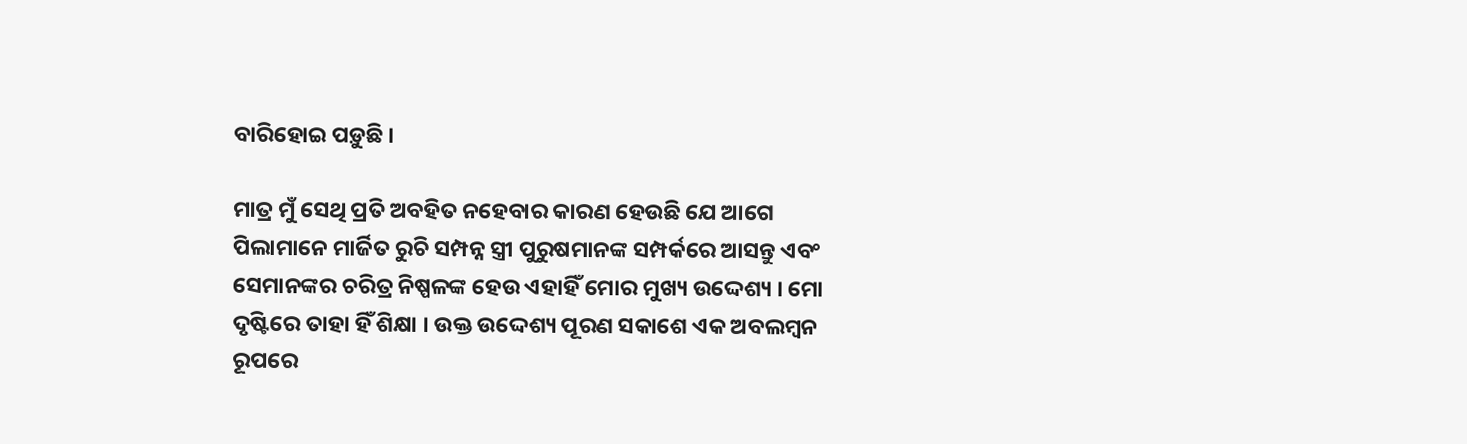ବାରିହୋଇ ପଡ଼ୁଛି ।

ମାତ୍ର ମୁଁ ସେଥି ପ୍ରତି ଅବହିତ ନହେବାର କାରଣ ହେଉଛି ଯେ ଆଗେ ପିଲାମାନେ ମାର୍ଜିତ ରୁଚି ସମ୍ପନ୍ନ ସ୍ତ୍ରୀ ପୁରୁଷମାନଙ୍କ ସମ୍ପର୍କରେ ଆସନ୍ତୁ ଏବଂ ସେମାନଙ୍କର ଚରିତ୍ର ନିଷ୍ପଳଙ୍କ ହେଉ ଏହାହିଁ ମୋର ମୁଖ୍ୟ ଉଦ୍ଦେଶ୍ୟ । ମୋ ଦୃଷ୍ଟିରେ ତାହା ହିଁ ଶିକ୍ଷା । ଉକ୍ତ ଉଦ୍ଦେଶ୍ୟ ପୂରଣ ସକାଶେ ଏକ ଅବଲମ୍ୱନ ରୂପରେ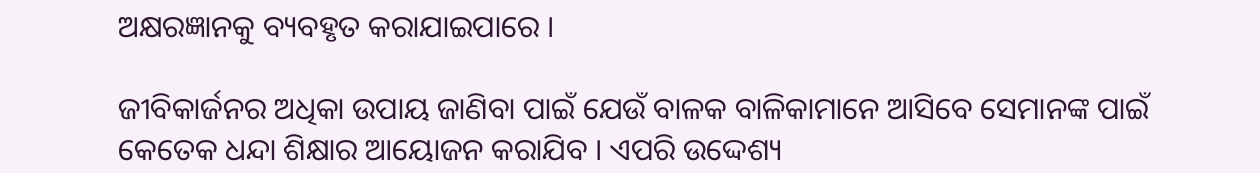ଅକ୍ଷରଜ୍ଞାନକୁ ବ୍ୟବହୃତ କରାଯାଇପାରେ ।

ଜୀବିକାର୍ଜନର ଅଧିକା ଉପାୟ ଜାଣିବା ପାଇଁ ଯେଉଁ ବାଳକ ବାଳିକାମାନେ ଆସିବେ ସେମାନଙ୍କ ପାଇଁ କେତେକ ଧନ୍ଦା ଶିକ୍ଷାର ଆୟୋଜନ କରାଯିବ । ଏପରି ଉଦ୍ଦେଶ୍ୟ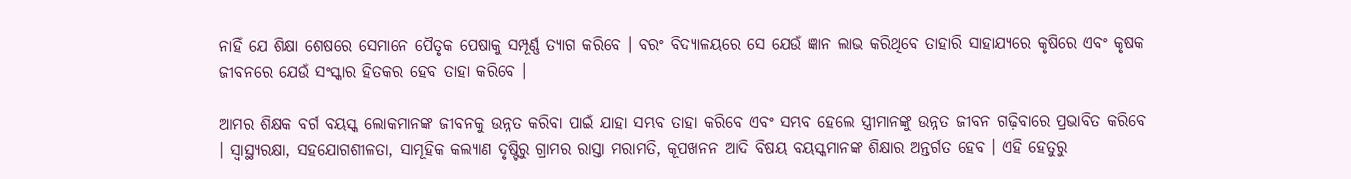ନାହିଁ ଯେ ଶିକ୍ଷା ଶେଷରେ ସେମାନେ ପୈତୃକ ପେଷାକୁ ସମ୍ପୂର୍ଣ୍ଣ ତ୍ୟାଗ କରିବେ । ବରଂ ବିଦ୍ୟାଳୟରେ ସେ ଯେଉଁ ଜ୍ଞାନ ଲାଭ କରିଥିବେ ତାହାରି ସାହାଯ୍ୟରେ କୃଷିରେ ଏବଂ କୃଷକ ଜୀବନରେ ଯେଉଁ ସଂସ୍କାର ହିତକର ହେବ ତାହା କରିବେ ।

ଆମର ଶିକ୍ଷକ ବର୍ଗ ବୟସ୍କ ଲୋକମାନଙ୍କ ଜୀବନକୁ ଉନ୍ନତ କରିବା ପାଇଁ ଯାହା ସମ୍ଭବ ତାହା କରିବେ ଏବଂ ସମ୍ଭବ ହେଲେ ସ୍ତ୍ରୀମାନଙ୍କୁ ଉନ୍ନତ ଜୀବନ ଗଢ଼ିବାରେ ପ୍ରଭାବିତ କରିବେ । ସ୍ୱାସ୍ଥ୍ୟରକ୍ଷା, ସହଯୋଗଶୀଳତା, ସାମୂହିକ କଲ୍ୟାଣ ଦୃଷ୍ଟିରୁ ଗ୍ରାମର ରାସ୍ତା ମରାମତି, କୂପଖନନ ଆଦି ବିଷୟ ବୟସ୍କମାନଙ୍କ ଶିକ୍ଷାର ଅନ୍ତର୍ଗତ ହେବ । ଏହି ହେତୁରୁ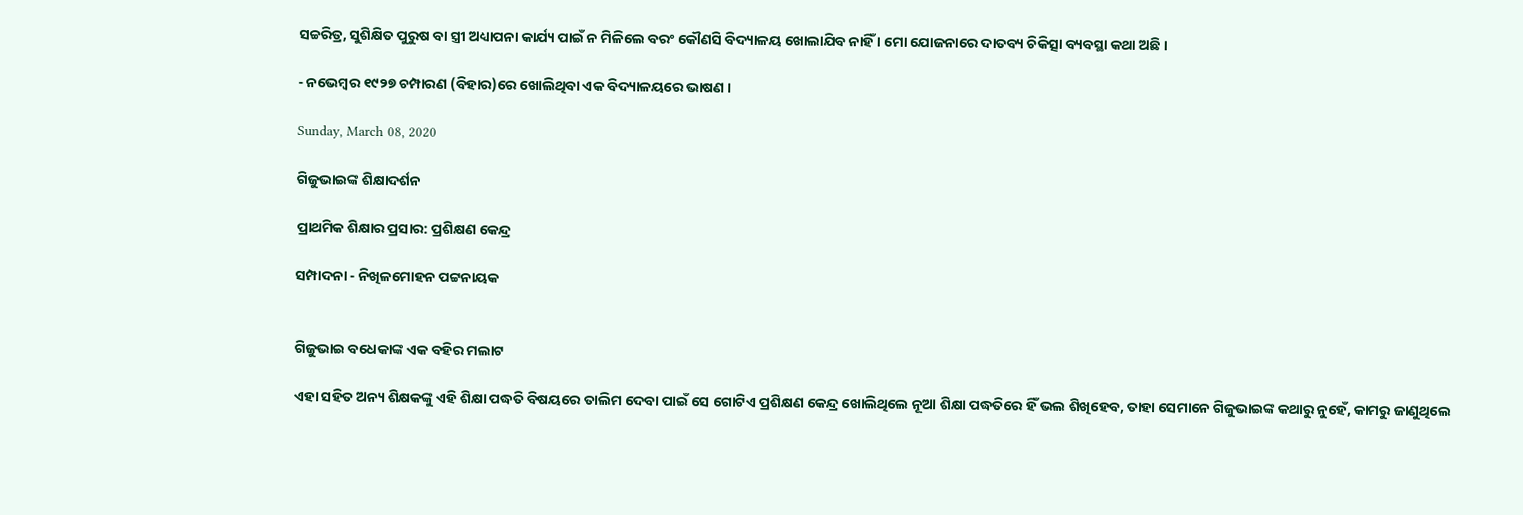ସଚ୍ଚରିତ୍ର, ସୁଶିକ୍ଷିତ ପୁରୁଷ ବା ସ୍ତ୍ରୀ ଅଧ୍ୟାପନା କାର୍ଯ୍ୟ ପାଇଁ ନ ମିଳିଲେ ବରଂ କୌଣସି ବିଦ୍ୟାଳୟ ଖୋଲାଯିବ ନାହିଁ । ମୋ ଯୋଜନାରେ ଦାତବ୍ୟ ଚିକିତ୍ସା ବ୍ୟବସ୍ଥା କଥା ଅଛି ।

- ନଭେମ୍ୱର ୧୯୨୭ ଚମ୍ପାରଣ (ବିହାର)ରେ ଖୋଲିଥିବା ଏକ ବିଦ୍ୟାଳୟରେ ଭାଷଣ ।

Sunday, March 08, 2020

ଗିଜୁଭାଇଙ୍କ ଶିକ୍ଷାଦର୍ଶନ

ପ୍ରାଥମିକ ଶିକ୍ଷାର ପ୍ରସାର: ପ୍ରଶିକ୍ଷଣ କେନ୍ଦ୍ର

ସମ୍ପାଦନା - ନିଖିଳମୋହନ ପଟ୍ଟନାୟକ


ଗିଜୁଭାଇ ବଧେକାଙ୍କ ଏକ ବହିର ମଲାଟ

ଏହା ସହିତ ଅନ୍ୟ ଶିକ୍ଷକଙ୍କୁ ଏହି ଶିକ୍ଷା ପଦ୍ଧତି ବିଷୟରେ ତାଲିମ ଦେବା ପାଇଁ ସେ ଗୋଟିଏ ପ୍ରଶିକ୍ଷଣ କେନ୍ଦ୍ର ଖୋଲିଥିଲେ ନୂଆ ଶିକ୍ଷା ପଦ୍ଧତିରେ ହିଁ ଭଲ ଶିଖିହେବ, ତାହା ସେମାନେ ଗିଜୁଭାଇଙ୍କ କଥାରୁ ନୁହେଁ, କାମରୁ ଜାଣୁଥିଲେ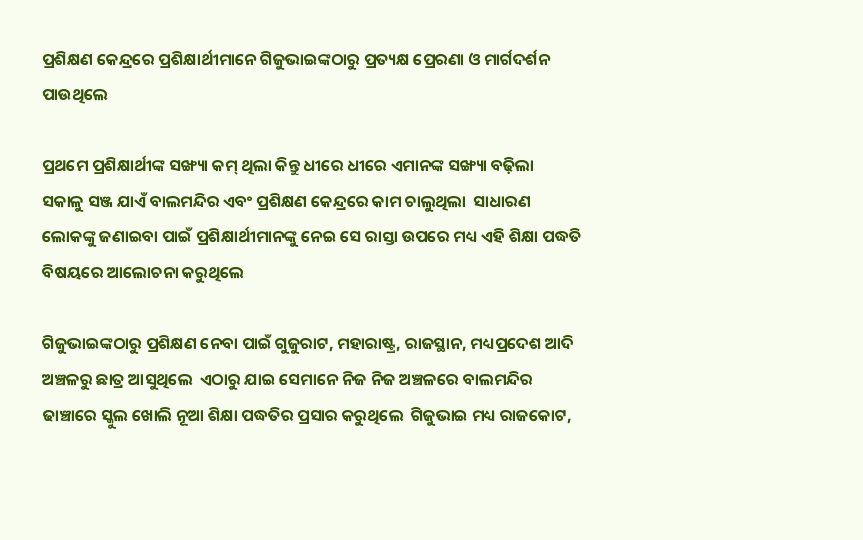ପ୍ରଶିକ୍ଷଣ କେନ୍ଦ୍ରରେ ପ୍ରଶିକ୍ଷାର୍ଥୀମାନେ ଗିଜୁଭାଇଙ୍କଠାରୁ ପ୍ରତ୍ୟକ୍ଷ ପ୍ରେରଣା ଓ ମାର୍ଗଦର୍ଶନ ପାଉଥିଲେ

ପ୍ରଥମେ ପ୍ରଶିକ୍ଷାର୍ଥୀଙ୍କ ସଙ୍ଖ୍ୟା କମ୍ ଥିଲା କିନ୍ତୁ ଧୀରେ ଧୀରେ ଏମାନଙ୍କ ସଙ୍ଖ୍ୟା ବଢ଼ିଲା  ସକାଳୁ ସଞ୍ଜ ଯାଏଁ ବାଲମନ୍ଦିର ଏବଂ ପ୍ରଶିକ୍ଷଣ କେନ୍ଦ୍ରରେ କାମ ଚାଲୁଥିଲା  ସାଧାରଣ ଲୋକଙ୍କୁ ଜଣାଇବା ପାଇଁ ପ୍ରଶିକ୍ଷାର୍ଥୀମାନଙ୍କୁ ନେଇ ସେ ରାସ୍ତା ଉପରେ ମଧ୍ୟ ଏହି ଶିକ୍ଷା ପଦ୍ଧତି ବିଷୟରେ ଆଲୋଚନା କରୁଥିଲେ

ଗିଜୁଭାଇଙ୍କଠାରୁ ପ୍ରଶିକ୍ଷଣ ନେବା ପାଇଁ ଗୁଜୁରାଟ, ମହାରାଷ୍ଟ୍ର, ରାଜସ୍ଥାନ, ମଧ୍ୟପ୍ରଦେଶ ଆଦି ଅଞ୍ଚଳରୁ ଛାତ୍ର ଆସୁଥିଲେ  ଏଠାରୁ ଯାଇ ସେମାନେ ନିଜ ନିଜ ଅଞ୍ଚଳରେ ବାଲମନ୍ଦିର ଢାଞ୍ଚାରେ ସ୍କୁଲ ଖୋଲି ନୂଆ ଶିକ୍ଷା ପଦ୍ଧତିର ପ୍ରସାର କରୁଥିଲେ  ଗିଜୁଭାଇ ମଧ୍ୟ ରାଜକୋଟ,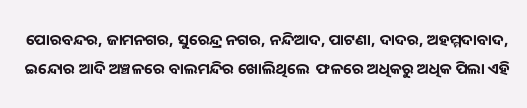ପୋରବନ୍ଦର, ଜାମନଗର, ସୁରେନ୍ଦ୍ର ନଗର, ନନ୍ଦିଆଦ, ପାଟଣା, ଦାଦର, ଅହମ୍ମଦାବାଦ, ଇନ୍ଦୋର ଆଦି ଅଞ୍ଚଳରେ ବାଲମନ୍ଦିର ଖୋଲିଥିଲେ  ଫଳରେ ଅଧିକରୁ ଅଧିକ ପିଲା ଏହି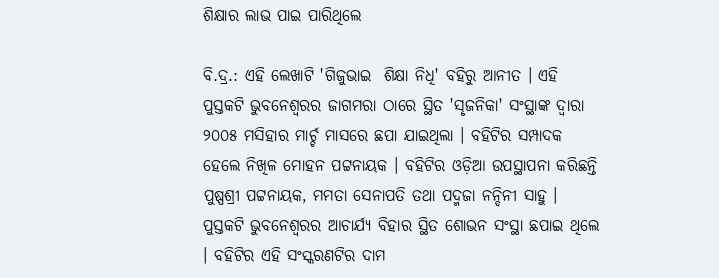ଶିକ୍ଷାର ଲାଭ ପାଇ ପାରିଥିଲେ

ବି.ଦ୍ର.: ଏହି ଲେଖାଟି 'ଗିଜୁଭାଇ  ଶିକ୍ଷା ନିଧି' ବହିରୁ ଆନୀତ । ଏହି ପୁସ୍ତକଟି ଭୁବନେଶ୍ୱରର ଜାଗମରା ଠାରେ ସ୍ଥିତ 'ସୃଜନିକା' ସଂସ୍ଥାଙ୍କ ଦ୍ୱାରା ୨୦୦୫ ମସିହାର ମାର୍ଚ୍ଚ ମାସରେ ଛପା ଯାଇଥିଲା । ବହିଟିର ସମ୍ପାଦକ ହେଲେ ନିଖିଳ ମୋହନ ପଟ୍ଟନାୟକ । ବହିଟିର ଓଡ଼ିଆ ଉପସ୍ଥାପନା କରିଛନ୍ତି ପୁଷ୍ପଶ୍ରୀ ପଟ୍ଟନାୟକ, ମମତା ସେନାପତି ତଥା ପଦ୍ମଜା ନନ୍ଦିନୀ ସାହୁ । ପୁସ୍ତକଟି ଭୁବନେଶ୍ୱରର ଆଚାର୍ଯ୍ୟ ବିହାର ସ୍ଥିତ ଶୋଭନ ସଂସ୍ଥା ଛପାଇ ଥିଲେ । ବହିଟିର ଏହି ସଂସ୍କରଣଟିର ଦାମ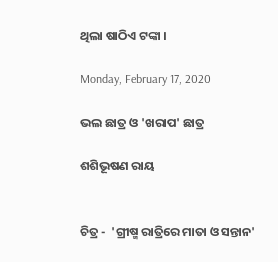ଥିଲା ଷାଠିଏ ଟଙ୍କା ।

Monday, February 17, 2020

ଭଲ ଛାତ୍ର ଓ 'ଖରାପ' ଛାତ୍ର

ଶଶିଭୂଷଣ ରାୟ


ଚିତ୍ର -  'ଗ୍ରୀଷ୍ମ ରାତ୍ରିରେ ମାତା ଓ ସନ୍ତାନ'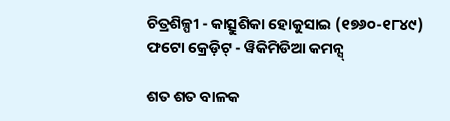ଚିତ୍ରଶିଳ୍ପୀ - କାତ୍ସୁଶିକା ହୋକୁସାଇ (୧୭୬୦-୧୮୪୯)
ଫଟୋ କ୍ରେଡ଼ିଟ୍ - ୱିକିମିଡିଆ କମନ୍ସ୍

ଶତ ଶତ ବାଳକ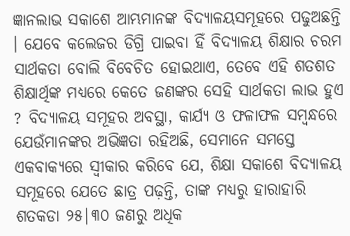ଜ୍ଞାନଲାଭ ସକାଶେ ଆମ୍ଭମାନଙ୍କ ବିଦ୍ୟାଳୟସମୂହରେ ପଢୁଅଛନ୍ତି । ଯେବେ କଲେଜର ଡିଗ୍ରି ପାଇବା ହିଁ ବିଦ୍ୟାଳୟ ଶିକ୍ଷାର ଚରମ ସାର୍ଥକତା ବୋଲି ବିବେଚିତ ହୋଇଥାଏ, ତେବେ ଏହି ଶତଶତ ଶିକ୍ଷାର୍ଥିଙ୍କ ମଧ୍ୟରେ କେତେ ଜଣଙ୍କର ସେହି ସାର୍ଥକତା ଲାଭ ହୁଏ ? ବିଦ୍ୟାଳୟ ସମୂହର ଅବସ୍ଥା, କାର୍ଯ୍ୟ ଓ ଫଳାଫଳ ସମ୍ୱନ୍ଧରେ ଯେଉଁମାନଙ୍କର ଅଭିଜ୍ଞତା ରହିଅଛି, ସେମାନେ ସମସ୍ତେ ଏକବାକ୍ୟରେ ସ୍ୱୀକାର କରିବେ ଯେ, ଶିକ୍ଷା ସକାଶେ ବିଦ୍ୟାଳୟ ସମୂହରେ ଯେତେ ଛାତ୍ର ପଢ଼ନ୍ତି, ତାଙ୍କ ମଧ୍ୟରୁ ହାରାହାରି ଶତକଡା ୨୫|୩୦ ଜଣରୁ ଅଧିକ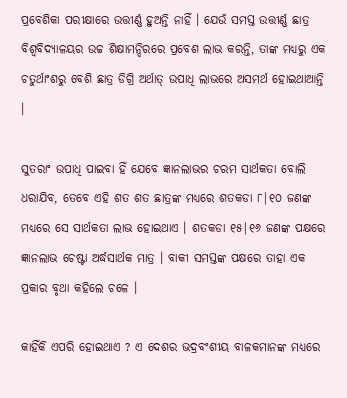ପ୍ରବେଶିକା ପରୀକ୍ଷାରେ ଉତ୍ତୀର୍ଣ୍ଣ ହୁଅନ୍ତି ନାହିଁ । ଯେଉଁ ସମସ୍ତ ଉତ୍ତୀର୍ଣ୍ଣ ଛାତ୍ର ବିଶ୍ୱବିଦ୍ୟାଳୟର ଉଚ୍ଚ ଶିକ୍ଷାମନ୍ଦିରରେ ପ୍ରବେଶ ଲାଭ କରନ୍ତି, ତାଙ୍କ ମଧ୍ୟରୁ ଏକ ଚତୁର୍ଥାଂଶରୁ ବେଶି ଛାତ୍ର ଡିଗ୍ରି ଅର୍ଥାତ୍ ଉପାଧି ଲାଭରେ ଅସମର୍ଥ ହୋଇଥାଆନ୍ତି ।

ସୁତରାଂ ଉପାଧି ପାଇବା ହିଁ ଯେବେ ଜ୍ଞାନଲାଭର ଚରମ ସାର୍ଥକତା ବୋଲି ଧରାଯିବ, ତେବେ ଏହି ଶତ ଶତ ଛାତ୍ରଙ୍କ ମଧ୍ୟରେ ଶତକଡା ୮|୧୦ ଜଣଙ୍କ ମଧ୍ୟରେ ସେ ସାର୍ଥକତା ଲାଭ ହୋଇଥାଏ । ଶତକଡା ୧୫|୧୬ ଜଣଙ୍କ ପକ୍ଷରେ ଜ୍ଞାନଲାଭ ଚେଷ୍ଟା ଅର୍ଦ୍ଧସାର୍ଥକ ମାତ୍ର । ବାକୀ ସମସ୍ତଙ୍କ ପକ୍ଷରେ ତାହା ଏକ ପ୍ରକାର ବୃଥା କହିଲେ ଚଳେ ।

କାହିଁକି ଏପରି ହୋଇଥାଏ ? ଏ ଦେଶର ଭଦ୍ରବଂଶୀୟ ବାଳକମାନଙ୍କ ମଧ୍ୟରେ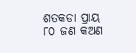ଶତକଡା ପ୍ରାୟ ୮୦ ଜଣ କଅଣ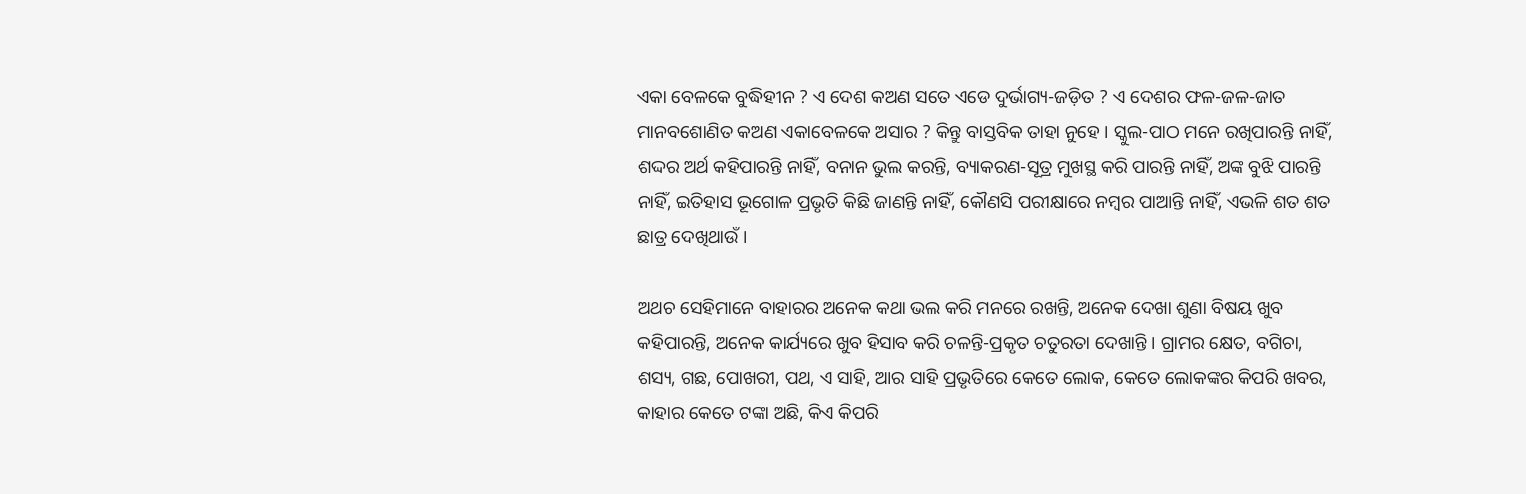ଏକା ବେଳକେ ବୁଦ୍ଧିହୀନ ? ଏ ଦେଶ କଅଣ ସତେ ଏଡେ ଦୁର୍ଭାଗ୍ୟ-ଜଡ଼ିତ ? ଏ ଦେଶର ଫଳ-ଜଳ-ଜାତ ମାନବଶୋଣିତ କଅଣ ଏକାବେଳକେ ଅସାର ? କିନ୍ତୁ ବାସ୍ତବିକ ତାହା ନୁହେ । ସ୍କୁଲ-ପାଠ ମନେ ରଖିପାରନ୍ତି ନାହିଁ, ଶଦ୍ଦର ଅର୍ଥ କହିପାରନ୍ତି ନାହିଁ, ବନାନ ଭୁଲ କରନ୍ତି, ବ୍ୟାକରଣ-ସୂତ୍ର ମୁଖସ୍ଥ କରି ପାରନ୍ତି ନାହିଁ, ଅଙ୍କ ବୁଝି ପାରନ୍ତି ନାହିଁ, ଇତିହାସ ଭୂଗୋଳ ପ୍ରଭୃତି କିଛି ଜାଣନ୍ତି ନାହିଁ, କୌଣସି ପରୀକ୍ଷାରେ ନମ୍ୱର ପାଆନ୍ତି ନାହିଁ, ଏଭଳି ଶତ ଶତ ଛାତ୍ର ଦେଖିଥାଉଁ ।

ଅଥଚ ସେହିମାନେ ବାହାରର ଅନେକ କଥା ଭଲ କରି ମନରେ ରଖନ୍ତି, ଅନେକ ଦେଖା ଶୁଣା ବିଷୟ ଖୁବ କହିପାରନ୍ତି, ଅନେକ କାର୍ଯ୍ୟରେ ଖୁବ ହିସାବ କରି ଚଳନ୍ତି-ପ୍ରକୃତ ଚତୁରତା ଦେଖାନ୍ତି । ଗ୍ରାମର କ୍ଷେତ, ବଗିଚା, ଶସ୍ୟ, ଗଛ, ପୋଖରୀ, ପଥ, ଏ ସାହି, ଆର ସାହି ପ୍ରଭୃତିରେ କେତେ ଲୋକ, କେତେ ଲୋକଙ୍କର କିପରି ଖବର, କାହାର କେତେ ଟଙ୍କା ଅଛି, କିଏ କିପରି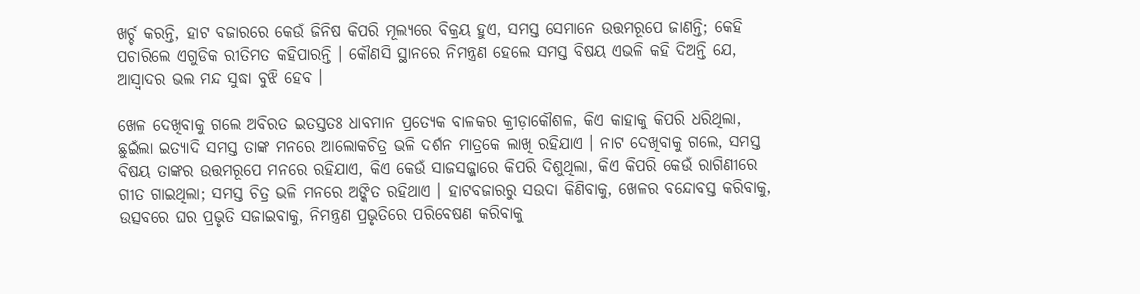ଖର୍ଚ୍ଚ କରନ୍ତି, ହାଟ ବଜାରରେ କେଉଁ ଜିନିଷ କିପରି ମୂଲ୍ୟରେ ବିକ୍ରୟ ହୁଏ, ସମସ୍ତ ସେମାନେ ଉତ୍ତମରୂପେ ଜାଣନ୍ତି; କେହି ପଚାରିଲେ ଏଗୁଡିକ ରୀତିମତ କହିପାରନ୍ତି । କୌଣସି ସ୍ଥାନରେ ନିମନ୍ତ୍ରଣ ହେଲେ ସମସ୍ତ ବିଷୟ ଏଭଳି କହି ଦିଅନ୍ତି ଯେ, ଆସ୍ୱାଦର ଭଲ ମନ୍ଦ ସୁଦ୍ଧା ବୁଝି ହେବ ।

ଖେଳ ଦେଖିବାକୁ ଗଲେ ଅବିରତ ଇତସ୍ତତଃ ଧାବମାନ ପ୍ରତ୍ୟେକ ବାଳକର କ୍ରୀଡ଼ାକୌଶଳ, କିଏ କାହାକୁ କିପରି ଧରିଥିଲା, ଛୁଇଁଲା ଇତ୍ୟାଦି ସମସ୍ତ ତାଙ୍କ ମନରେ ଆଲୋକଚିତ୍ର ଭଳି ଦର୍ଶନ ମାତ୍ରକେ ଲାଖି ରହିଯାଏ । ନାଟ ଦେଖିବାକୁ ଗଲେ, ସମସ୍ତ ବିଷୟ ତାଙ୍କର ଉତ୍ତମରୂପେ ମନରେ ରହିଯାଏ, କିଏ କେଉଁ ସାଜସଜ୍ଜାରେ କିପରି ଦିଶୁଥିଲା, କିଏ କିପରି କେଉଁ ରାଗିଣୀରେ ଗୀତ ଗାଇଥିଲା; ସମସ୍ତ ଚିତ୍ର ଭଳି ମନରେ ଅଙ୍କିତ ରହିଥାଏ । ହାଟବଜାରରୁ ସଉଦା କିଣିବାକୁ, ଖେଳର ବନ୍ଦୋବସ୍ତ କରିବାକୁ, ଉତ୍ସବରେ ଘର ପ୍ରଭୃତି ସଜାଇବାକୁ, ନିମନ୍ତ୍ରଣ ପ୍ରଭୃତିରେ ପରିବେଷଣ କରିବାକୁ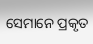ସେମାନେ ପ୍ରକୃତ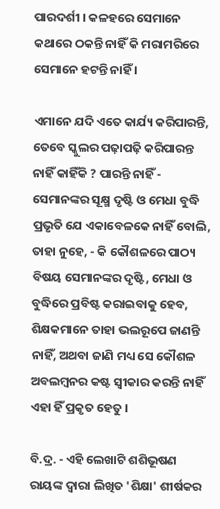ପାରଦର୍ଶୀ । କଳହରେ ସେମାନେ କଥାରେ ଠକନ୍ତି ନାହିଁ କି ମରାମରିରେ ସେମାନେ ହଟନ୍ତି ନାହିଁ ।

ଏମାନେ ଯଦି ଏତେ କାର୍ଯ୍ୟ କରିପାରନ୍ତି, ତେବେ ସ୍କୁଲର ପଢ଼ାପଢ଼ି କରିପାରନ୍ତ ନାହିଁ କାହିଁକି ? ପାରନ୍ତି ନାହିଁ - ସେମାନଙ୍କର ସୂକ୍ଷ୍ମ ଦୃଷ୍ଟି ଓ ମେଧା ବୁଦ୍ଧି ପ୍ରଭୃତି ଯେ ଏକାବେଳକେ ନାହିଁ ବୋଲି, ତାହା ନୁହେ, - କି କୌଶଳରେ ପାଠ୍ୟ ବିଷୟ ସେମାନଙ୍କର ଦୃଷ୍ଟି, ମେଧା ଓ ବୁଦ୍ଧିରେ ପ୍ରବିଷ୍ଟ କରାଇବାକୁ ହେବ, ଶିକ୍ଷକମାନେ ତାହା ଭଲରୂପେ ଜାଣନ୍ତି ନାହିଁ, ଅଥବା ଜାଣି ମଧ୍ୟ ସେ କୌଶଳ ଅବଲମ୍ୱନର କଷ୍ଟ ସ୍ୱୀକାର କରନ୍ତି ନାହିଁ ଏହା ହିଁ ପ୍ରକୃତ ହେତୁ ।

ବି.ଦ୍ର. - ଏହି ଲେଖାଟି ଶଶିଭୂଷଣ ରାୟଙ୍କ ଦ୍ୱାରା ଲିଖିତ 'ଶିକ୍ଷା' ଶୀର୍ଷକର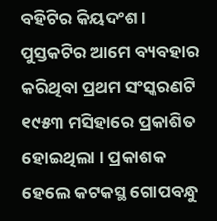ବହିଟିର କିୟଦଂଶ । ପୁସ୍ତକଟିର ଆମେ ବ୍ୟବହାର କରିଥିବା ପ୍ରଥମ ସଂସ୍କରଣଟି ୧୯୫୩ ମସିହାରେ ପ୍ରକାଶିତ ହୋଇଥିଲା । ପ୍ରକାଶକ ହେଲେ କଟକସ୍ଥ ଗୋପବନ୍ଧୁ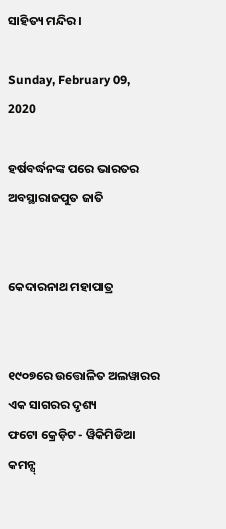ସାହିତ୍ୟ ମନ୍ଦିର ।

Sunday, February 09, 2020

ହର୍ଷବର୍ଦ୍ଧନଙ୍କ ପରେ ଭାରତର ଅବସ୍ଥାରାଜପୁତ ଜାତି


କେଦାରନାଥ ମହାପାତ୍ର


୧୯୦୭ରେ ଉତ୍ତୋଳିତ ଅଲୱାରର ଏକ ସାଗରର ଦୃଶ୍ୟ
ଫଟୋ କ୍ରେଡ଼ିଟ - ୱିକିମିଡିଆ କମନ୍ସ୍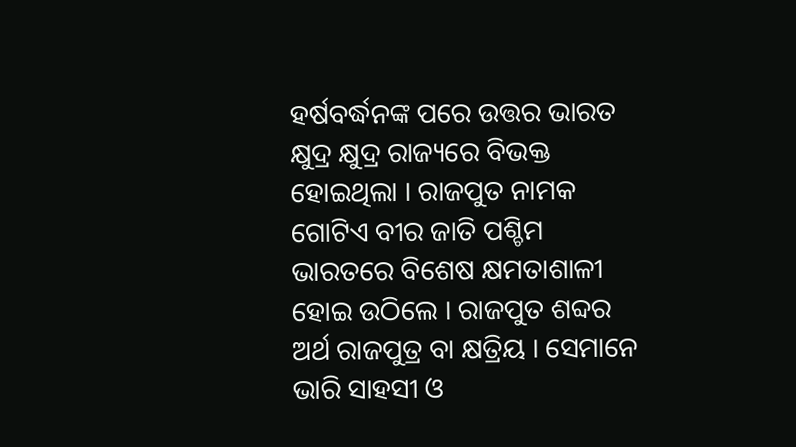ହର୍ଷବର୍ଦ୍ଧନଙ୍କ ପରେ ଉତ୍ତର ଭାରତ କ୍ଷୁଦ୍ର କ୍ଷୁଦ୍ର ରାଜ୍ୟରେ ବିଭକ୍ତ ହୋଇଥିଲା । ରାଜପୁତ ନାମକ ଗୋଟିଏ ବୀର ଜାତି ପଶ୍ଚିମ ଭାରତରେ ବିଶେଷ କ୍ଷମତାଶାଳୀ ହୋଇ ଉଠିଲେ । ରାଜପୁତ ଶବ୍ଦର ଅର୍ଥ ରାଜପୁତ୍ର ବା କ୍ଷତ୍ରିୟ । ସେମାନେ ଭାରି ସାହସୀ ଓ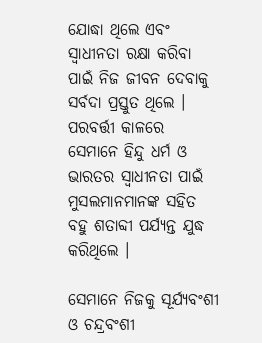ଯୋଦ୍ଧା ଥିଲେ ଏବଂ ସ୍ୱାଧୀନତା ରକ୍ଷା କରିବା ପାଇଁ ନିଜ ଜୀବନ ଦେବାକୁ ସର୍ବଦା ପ୍ରସ୍ତୁତ ଥିଲେ । ପରବର୍ତ୍ତୀ କାଳରେ ସେମାନେ ହିନ୍ଦୁ ଧର୍ମ ଓ ଭାରତର ସ୍ୱାଧୀନତା ପାଇଁ ମୁସଲମାନମାନଙ୍କ ସହିତ ବହୁ ଶତାବ୍ଦୀ ପର୍ଯ୍ୟନ୍ତ ଯୁଦ୍ଧ କରିଥିଲେ ।

ସେମାନେ ନିଜକୁ ସୂର୍ଯ୍ୟବଂଶୀ ଓ ଚନ୍ଦ୍ରବଂଶୀ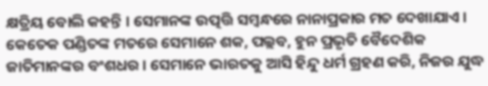କ୍ଷତ୍ରିୟ ବୋଲି କହନ୍ତି । ସେମାନଙ୍କ ଉତ୍ପତ୍ତି ସମ୍ୱନ୍ଧରେ ନାନାପ୍ରକାର ମତ ଦେଖାଯାଏ । କେତେକ ପଣ୍ଡିତଙ୍କ ମତରେ ସେମାନେ ଶକ, ପଲ୍ଲବ, ହୁନ ପ୍ରଭୃତି ବୈଦେଶିକ ଜାତିମାନଙ୍କର ବଂଶଧର । ସେମାନେ ଭାରତକୁ ଆସି ହିନ୍ଦୁ ଧର୍ମ ଗ୍ରହଣ କରି, ନିଜର ଯୁଦ୍ଧ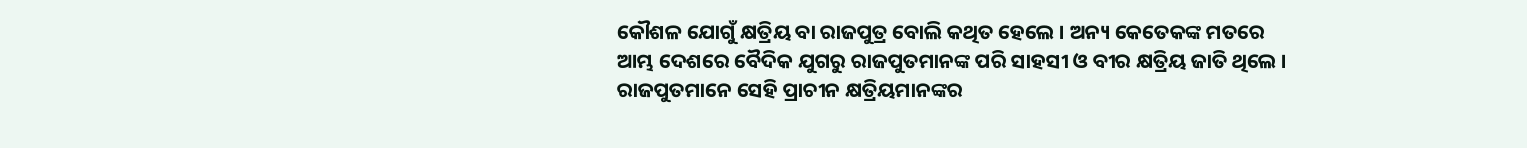କୌଶଳ ଯୋଗୁଁ କ୍ଷତ୍ରିୟ ବା ରାଜପୁତ୍ର ବୋଲି କଥିତ ହେଲେ । ଅନ୍ୟ କେତେକଙ୍କ ମତରେ ଆମ୍ଭ ଦେଶରେ ବୈଦିକ ଯୁଗରୁ ରାଜପୁତମାନଙ୍କ ପରି ସାହସୀ ଓ ବୀର କ୍ଷତ୍ରିୟ ଜାତି ଥିଲେ । ରାଜପୁତମାନେ ସେହି ପ୍ରାଚୀନ କ୍ଷତ୍ରିୟମାନଙ୍କର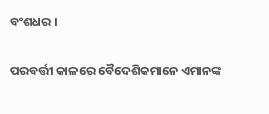ବଂଶଧର ।

ପରବର୍ତ୍ତୀ କାଳରେ ବୈଦେଶିକମାନେ ଏମାନଙ୍କ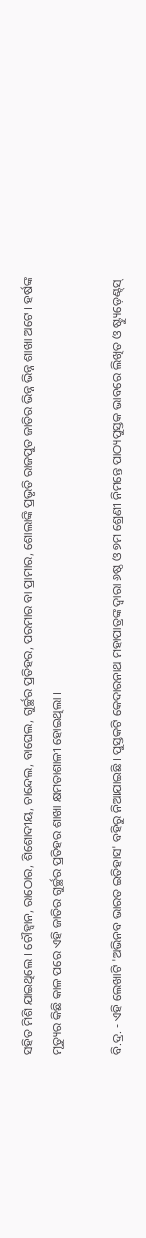ସହିତ ମିଶି ଯାଇଥିଲେ । ଚୌହ୍ୱାନ, ରାଠୋର, ଶିଶୋଦୀୟ, ଚାନ୍ଦେଲ, ବାଘେଲ, ଗୁର୍ଚ୍ଛର ପ୍ରତିହର, ପରମାର ବା ପ୍ରାମାର, ଶୋଲାଙ୍କି ପ୍ରଭୃତି ରାଜପୁତ ଜାତିର ଭିନ୍ନ ଭିନ୍ନ ଶାଖା ଅଟେ । ହର୍ଷଙ୍କ ମୃତ୍ୟୁର କିଛି କାଳ ପରେ ଏହି ଜାତିର ଗୁର୍ଚ୍ଛର ପ୍ରତିହର ଶାଖା କ୍ଷମତାଶାଳୀ ହୋଇଥିଲା ।

ବି.ଦ୍ର. - ଏହି ଲେଖାଟି 'ଅଭିନବ ଭାରତ ଇତିହାସ' ବହିରୁ ନିଆଯାଇଛି । ପୁସ୍ତକଟି କେଦାରନାଥ ମହାପାତ୍ରଙ୍କ ଦ୍ୱାରା ୬ଷ୍ଠ ଓ ୭ମ ଶ୍ରେଣୀ ନିମନ୍ତେ ପାଠ୍ୟପୁସ୍ତକ ଭାବରେ ଲିଖିତ ଓ ଷ୍ଟ୍ୟୁଡ଼େଣ୍ଟ୍‌ସ୍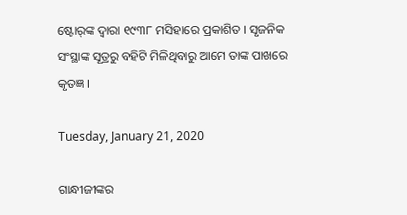ଷ୍ଟୋର୍‌ଙ୍କ ଦ୍ୱାରା ୧୯୩୮ ମସିହାରେ ପ୍ରକାଶିତ । ସୃଜନିକ ସଂସ୍ଥାଙ୍କ ସୂତ୍ରରୁ ବହିଟି ମିଳିଥିବାରୁ ଆମେ ତାଙ୍କ ପାଖରେ କୃତଜ୍ଞ ।

Tuesday, January 21, 2020

ଗାନ୍ଧୀଜୀଙ୍କର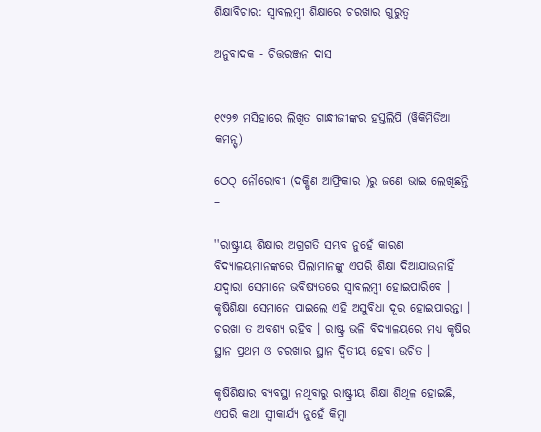ଶିକ୍ଷାବିଚାର: ସ୍ୱାବଲମ୍ୱୀ ଶିକ୍ଷାରେ ଚରଖାର ଗୁରୁତ୍ୱ

ଅନୁବାଦକ - ଚିତ୍ତରଞ୍ଜନ ଦାସ


୧୯୨୭ ମସିହାରେ ଲିଖିତ ଗାନ୍ଧୀଜୀଙ୍କର ହସ୍ତଲିପି (ୱିକିମିଡିଆ କମନ୍ସ୍)

ଠେଠ୍ ନୌରୋବୀ (ଦକ୍ଷିଣ ଆଫ୍ରିକାର )ରୁ ଜଣେ ଭାଇ ଲେଖିଛନ୍ତି –

''ରାଷ୍ଟ୍ରୀୟ ଶିକ୍ଷାର ଅଗ୍ରଗତି ସମ୍ଭବ ନୁହେଁ କାରଣ ବିଦ୍ୟାଳୟମାନଙ୍କରେ ପିଲାମାନଙ୍କୁ ଏପରି ଶିକ୍ଷା ଦିଆଯାଉନାହିଁ ଯଦ୍ୱାରା ସେମାନେ ଭବିଷ୍ୟତରେ ସ୍ୱାବଲମ୍ୱୀ ହୋଇପାରିବେ । କୃଷିଶିକ୍ଷା ସେମାନେ ପାଇଲେ ଏହି ଅସୁବିଧା ଦୂର ହୋଇପାରନ୍ତା । ଚରଖା ତ ଅବଶ୍ୟ ରହିବ । ରାଷ୍ଟ୍ର ଭଳି ବିଦ୍ୟାଳୟରେ ମଧ୍ୟ କୃଷିର ସ୍ଥାନ ପ୍ରଥମ ଓ ଚରଖାର ସ୍ଥାନ ଦ୍ୱିତୀୟ ହେବା ଉଚିତ ।

କୃଷିଶିକ୍ଷାର ବ୍ୟବସ୍ଥା ନଥିବାରୁ ରାଷ୍ଟ୍ରୀୟ ଶିକ୍ଷା ଶିଥିଳ ହୋଇଛି, ଏପରି କଥା ସ୍ୱୀକାର୍ଯ୍ୟ ନୁହେଁ କିମ୍ୱା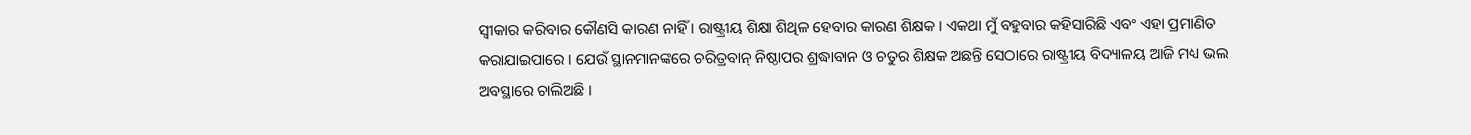ସ୍ୱୀକାର କରିବାର କୌଣସି କାରଣ ନାହିଁ । ରାଷ୍ଟ୍ରୀୟ ଶିକ୍ଷା ଶିଥିଳ ହେବାର କାରଣ ଶିକ୍ଷକ । ଏକଥା ମୁଁ ବହୁବାର କହିସାରିଛି ଏବଂ ଏହା ପ୍ରମାଣିତ କରାଯାଇପାରେ । ଯେଉଁ ସ୍ଥାନମାନଙ୍କରେ ଚରିତ୍ରବାନ୍ ନିଷ୍ଠାପର ଶ୍ରଦ୍ଧାବାନ ଓ ଚତୁର ଶିକ୍ଷକ ଅଛନ୍ତି ସେଠାରେ ରାଷ୍ଟ୍ରୀୟ ବିଦ୍ୟାଳୟ ଆଜି ମଧ୍ୟ ଭଲ ଅବସ୍ଥାରେ ଚାଲିଅଛି ।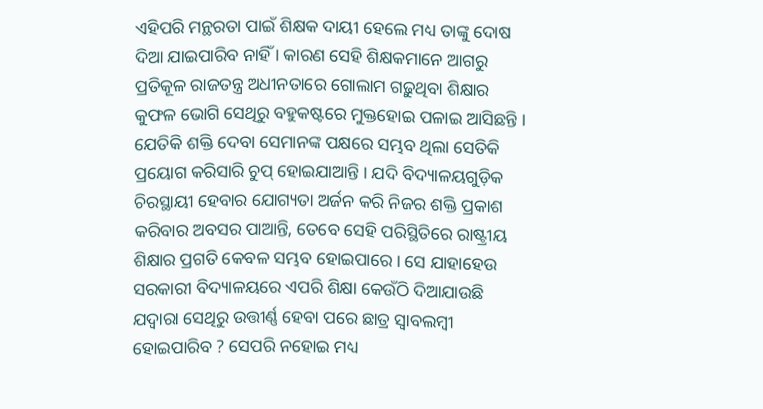ଏହିପରି ମନ୍ଥରତା ପାଇଁ ଶିକ୍ଷକ ଦାୟୀ ହେଲେ ମଧ୍ୟ ତାଙ୍କୁ ଦୋଷ ଦିଆ ଯାଇପାରିବ ନାହିଁ । କାରଣ ସେହି ଶିକ୍ଷକମାନେ ଆଗରୁ ପ୍ରତିକୂଳ ରାଜତନ୍ତ୍ର ଅଧୀନତାରେ ଗୋଲାମ ଗଢ଼ୁଥିବା ଶିକ୍ଷାର କୁଫଳ ଭୋଗି ସେଥିରୁ ବହୁକଷ୍ଟରେ ମୁକ୍ତହୋଇ ପଳାଇ ଆସିଛନ୍ତି । ଯେତିକି ଶକ୍ତି ଦେବା ସେମାନଙ୍କ ପକ୍ଷରେ ସମ୍ଭବ ଥିଲା ସେତିକି ପ୍ରୟୋଗ କରିସାରି ଚୁପ୍ ହୋଇଯାଆନ୍ତି । ଯଦି ବିଦ୍ୟାଳୟଗୁଡ଼ିକ ଚିରସ୍ଥାୟୀ ହେବାର ଯୋଗ୍ୟତା ଅର୍ଜନ କରି ନିଜର ଶକ୍ତି ପ୍ରକାଶ କରିବାର ଅବସର ପାଆନ୍ତି, ତେବେ ସେହି ପରିସ୍ଥିତିରେ ରାଷ୍ଟ୍ରୀୟ ଶିକ୍ଷାର ପ୍ରଗତି କେବଳ ସମ୍ଭବ ହୋଇପାରେ । ସେ ଯାହାହେଉ ସରକାରୀ ବିଦ୍ୟାଳୟରେ ଏପରି ଶିକ୍ଷା କେଉଁଠି ଦିଆଯାଉଛି ଯଦ୍ୱାରା ସେଥିରୁ ଉତ୍ତୀର୍ଣ୍ଣ ହେବା ପରେ ଛାତ୍ର ସ୍ୱାବଲମ୍ୱୀ ହୋଇପାରିବ ? ସେପରି ନହୋଇ ମଧ୍ୟ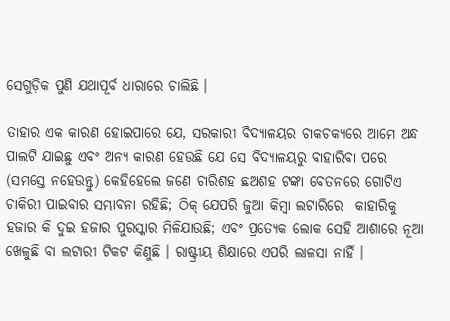ସେଗୁଡ଼ିକ ପୁଣି ଯଥାପୂର୍ବ ଧାରାରେ ଚାଲିଛି ।

ତାହାର ଏକ କାରଣ ହୋଇପାରେ ଯେ, ସରକାରୀ ବିଦ୍ୟାଳୟର ଚାକଚକ୍ୟରେ ଆମେ ଅନ୍ଧ ପାଲଟି ଯାଇଛୁ ଏବଂ ଅନ୍ୟ କାରଣ ହେଉଛି ଯେ ସେ ବିଦ୍ୟାଳୟରୁ ବାହାରିବା ପରେ (ସମସ୍ତେ ନହେଉନ୍ତୁ) କେହିହେଲେ ଜଣେ ଚାରିଶହ ଛଅଶହ ଟଙ୍କା ବେତନରେ ଗୋଟିଏ ଚାକିରୀ ପାଇବାର ସମ୍ଭାବନା ରହିଛି; ଠିକ୍ ଯେପରି ଜୁଆ କିମ୍ବା ଲଟାରିରେ  କାହାରିକୁ ହଜାର କି ଦୁଇ ହଜାର ପୁରସ୍କାର ମିଳିଯାଉଛି; ଏବଂ ପ୍ରତ୍ୟେକ ଲୋକ ସେହି ଆଶାରେ ନୂଆ ଖେଳୁଛି ବା ଲଟାରୀ ଟିକଟ କିଣୁଛି । ରାଷ୍ଟ୍ରୀୟ ଶିକ୍ଷାରେ ଏପରି ଲାଳସା ନାହିଁ ।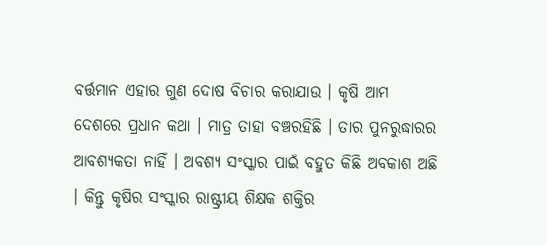ବର୍ତ୍ତମାନ ଏହାର ଗୁଣ ଦୋଷ ବିଚାର କରାଯାଉ । କୃଷି ଆମ ଦେଶରେ ପ୍ରଧାନ କଥା । ମାତ୍ର ତାହା ବଞ୍ଚରହିଛି । ତାର ପୁନରୁଦ୍ଧାରର ଆବଶ୍ୟକତା ନାହିଁ । ଅବଶ୍ୟ ସଂସ୍କାର ପାଇଁ ବହୁତ କିଛି ଅବକାଶ ଅଛି । କିନ୍ତୁ କୃଷିର ସଂସ୍କାର ରାଷ୍ଟ୍ରୀୟ ଶିକ୍ଷକ ଶକ୍ତିର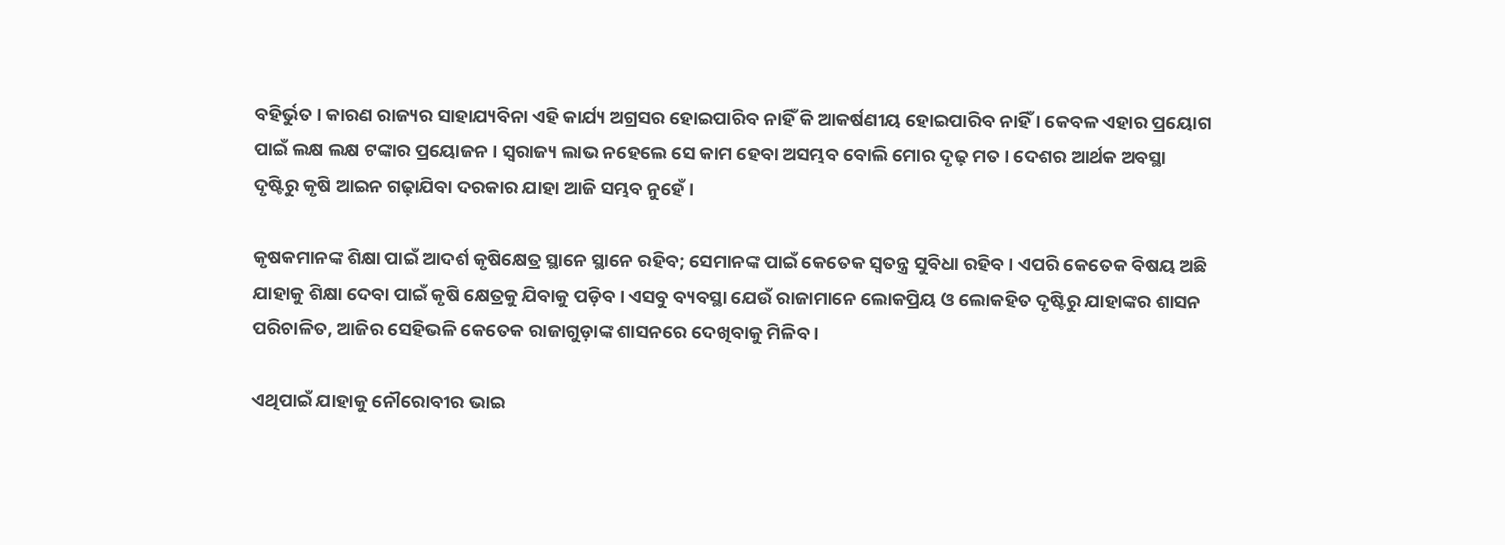ବହିର୍ଭୁତ । କାରଣ ରାଜ୍ୟର ସାହାଯ୍ୟବିନା ଏହି କାର୍ଯ୍ୟ ଅଗ୍ରସର ହୋଇପାରିବ ନାହିଁ କି ଆକର୍ଷଣୀୟ ହୋଇପାରିବ ନାହିଁ । କେବଳ ଏହାର ପ୍ରୟୋଗ ପାଇଁ ଲକ୍ଷ ଲକ୍ଷ ଟଙ୍କାର ପ୍ରୟୋଜନ । ସ୍ୱରାଜ୍ୟ ଲାଭ ନହେଲେ ସେ କାମ ହେବା ଅସମ୍ଭବ ବୋଲି ମୋର ଦୃଢ଼ ମତ । ଦେଶର ଆର୍ଥକ ଅବସ୍ଥା ଦୃଷ୍ଟିରୁ କୃଷି ଆଇନ ଗଢ଼ାଯିବା ଦରକାର ଯାହା ଆଜି ସମ୍ଭବ ନୁହେଁ ।

କୃଷକମାନଙ୍କ ଶିକ୍ଷା ପାଇଁ ଆଦର୍ଶ କୃଷିକ୍ଷେତ୍ର ସ୍ଥାନେ ସ୍ଥାନେ ରହିବ; ସେମାନଙ୍କ ପାଇଁ କେତେକ ସ୍ୱତନ୍ତ୍ର ସୁବିଧା ରହିବ । ଏପରି କେତେକ ବିଷୟ ଅଛି ଯାହାକୁ ଶିକ୍ଷା ଦେବା ପାଇଁ କୃଷି କ୍ଷେତ୍ରକୁ ଯିବାକୁ ପଡ଼ିବ । ଏସବୁ ବ୍ୟବସ୍ଥା ଯେଉଁ ରାଜାମାନେ ଲୋକପ୍ରିୟ ଓ ଲୋକହିତ ଦୃଷ୍ଟିରୁ ଯାହାଙ୍କର ଶାସନ ପରିଚାଳିତ, ଆଜିର ସେହିଭଳି କେତେକ ରାଜାଗୁଡ଼ାଙ୍କ ଶାସନରେ ଦେଖିବାକୁ ମିଳିବ ।

ଏଥିପାଇଁ ଯାହାକୁ ନୌରୋବୀର ଭାଇ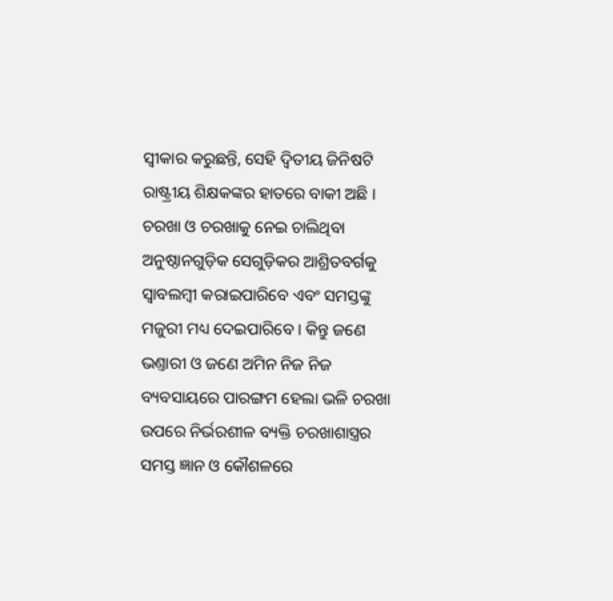ସ୍ୱୀକାର କରୁଛନ୍ତି, ସେହି ଦ୍ୱିତୀୟ ଜିନିଷଟି ରାଷ୍ଟ୍ରୀୟ ଶିକ୍ଷକଙ୍କର ହାତରେ ବାକୀ ଅଛି । ଚରଖା ଓ ଚରଖାକୁ ନେଇ ଚାଲିଥିବା ଅନୁଷ୍ଠାନଗୁଡ଼ିକ ସେଗୁଡ଼ିକର ଆଶ୍ରିତବର୍ଗକୁ ସ୍ୱାବଲମ୍ୱୀ କରାଇପାରିବେ ଏବଂ ସମସ୍ତଙ୍କୁ ମଜୁରୀ ମଧ୍ୟ ଦେଇପାରିବେ । କିନ୍ତୁ ଜଣେ ଭଣ୍ତାରୀ ଓ ଜଣେ ଅମିନ ନିଜ ନିଜ ବ୍ୟବସାୟରେ ପାରଙ୍ଗମ ହେଲା ଭଳି ଚରଖା ଉପରେ ନିର୍ଭରଶୀଳ ବ୍ୟକ୍ତି ଚରଖାଶାସ୍ତ୍ରର ସମସ୍ତ ଜ୍ଞାନ ଓ କୌଶଳରେ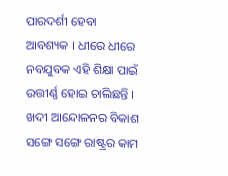ପାରଦର୍ଶୀ ହେବା ଆବଶ୍ୟକ । ଧୀରେ ଧୀରେ ନବଯୁବକ ଏହି ଶିକ୍ଷା ପାଇଁ ଉତ୍ତୀର୍ଣ୍ଣ ହୋଇ ଚାଲିଛନ୍ତି । ଖଦୀ ଆନ୍ଦୋଳନର ବିକାଶ ସଙ୍ଗେ ସଙ୍ଗେ ରାଷ୍ଟ୍ରର କାମ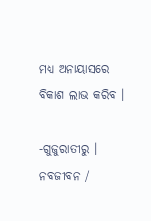ମଧ୍ୟ ଅନାୟାସରେ ବିକାଶ ଲାଭ କରିବ ।

-ଗୁଜୁରାତୀରୁ । ନବଜୀବନ /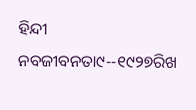ହିନ୍ଦୀ ନବଜୀବନତା୯--୧୯୨୭ରିଖ